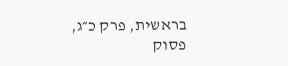בראשית, פרק כ״ג, פסוק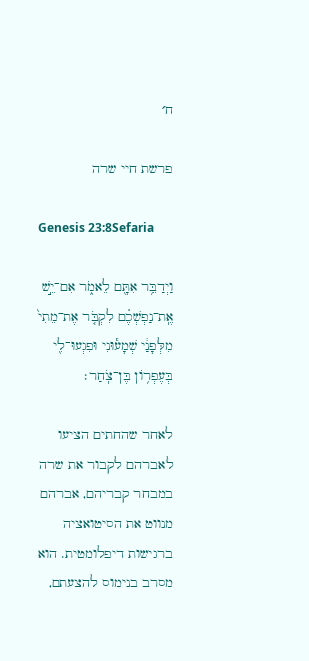ח׳

פרשת חיי שרה

Genesis 23:8Sefaria

וַיְדַבֵּ֥ר אִתָּ֖ם לֵאמֹ֑ר אִם־יֵ֣שׁ אֶֽת־נַפְשְׁכֶ֗ם לִקְבֹּ֤ר אֶת־מֵתִי֙ מִלְּפָנַ֔י שְׁמָע֕וּנִי וּפִגְעוּ־לִ֖י בְּעֶפְר֥וֹן בֶּן־צֹֽחַר׃

לאחר שהחתים הציעו לאברהם לקבור את שרה במבחר קבריהם, אברהם מנווט את הסיטואציה ברגישות דיפלומטית. הוא מסרב בנימוס להצעתם,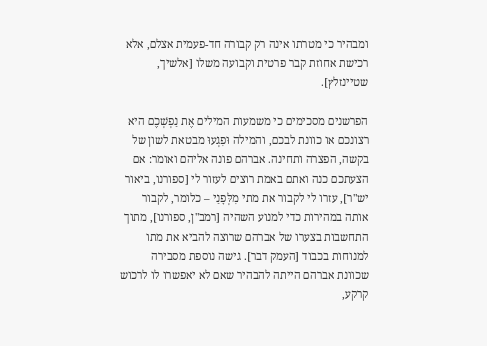ומבהיר כי מטרתו אינה רק קבורה חד-פעמית אצלם, אלא רכישת אחוזת קבר פרטית וקבועה משלו [אלשיך, שטיינזלץ].

הפרשנים מסכימים כי משמעות המילים אֶת נַפְשְׁכֶם היא רצונכם או כוונת לבכם, והמילה וּפִגְעוּ מבטאת לשון של בקשה, הפצרה ותחינה. אברהם פונה אליהם ואומר: אם הצעתכם כנה ואתם באמת רוצים לעזור לי [ספורנו, ביאור יש"ר], עזרו לי לקבור את מתי מִלְּפָנַי – כלומר, לקבור אותה במהירות כדי למנוע השהיה [רמב"ן, ספורנו], מתוך התחשבות בצערו של אברהם שרוצה להביא את מתו למנוחות בכבוד [העמק דבר]. גישה נוספת מסבירה שכוונת אברהם הייתה להבהיר שאם לא יאפשרו לו לרכוש קרקע,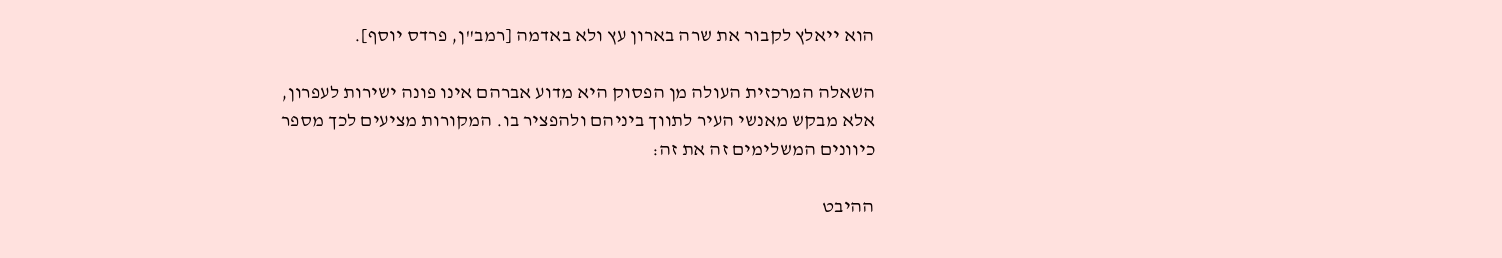הוא ייאלץ לקבור את שרה בארון עץ ולא באדמה [רמב"ן, פרדס יוסף].

השאלה המרכזית העולה מן הפסוק היא מדוע אברהם אינו פונה ישירות לעפרון, אלא מבקש מאנשי העיר לתווך ביניהם ולהפציר בו. המקורות מציעים לכך מספר כיוונים המשלימים זה את זה:

ההיבט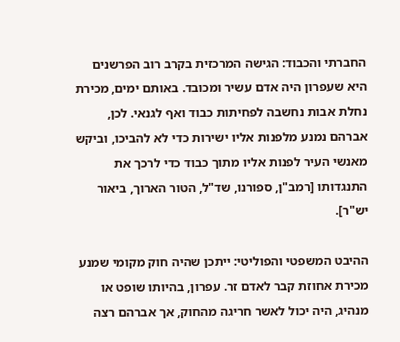החברתי והכבוד: הגישה המרכזית בקרב רוב הפרשנים היא שעפרון היה אדם עשיר ומכובד. באותם ימים, מכירת נחלת אבות נחשבה לפחיתות כבוד ואף לגנאי. לכן, אברהם נמנע מלפנות אליו ישירות כדי לא להביכו, וביקש מאנשי העיר לפנות אליו מתוך כבוד כדי לרכך את התנגדותו [רמב"ן, ספורנו, שד"ל, הטור הארוך, ביאור יש"ר].

ההיבט המשפטי והפוליטי: ייתכן שהיה חוק מקומי שמנע מכירת אחוזת קבר לאדם זר. עפרון, בהיותו שופט או מנהיג, היה יכול לאשר חריגה מהחוק, אך אברהם רצה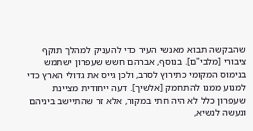שהבקשה תבוא מאנשי העיר כדי להעניק למהלך תוקף ציבורי [מלבי"ם]. בנוסף, אברהם חשש שעפרון ישתמש בנימוס המקומי כתירוץ לסרב, ולכן גייס את גדולי הארץ כדי למנוע ממנו להתחמק [אלשיך]. דעה ייחודית מציינת שעפרון כלל לא היה חתי במקור, אלא זר שהתיישב ביניהם ונעשה לנשיא,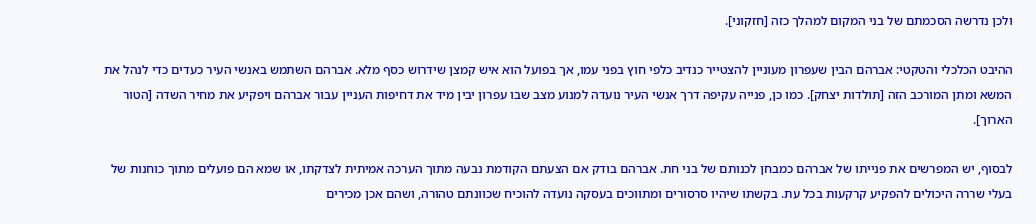ולכן נדרשה הסכמתם של בני המקום למהלך כזה [חזקוני].

ההיבט הכלכלי והטקטי: אברהם הבין שעפרון מעוניין להצטייר כנדיב כלפי חוץ בפני עמו, אך בפועל הוא איש קמצן שידרוש כסף מלא. אברהם השתמש באנשי העיר כעדים כדי לנהל את המשא ומתן המורכב הזה [תולדות יצחק]. כמו כן, פנייה עקיפה דרך אנשי העיר נועדה למנוע מצב שבו עפרון יבין מיד את דחיפות העניין עבור אברהם ויפקיע את מחיר השדה [הטור הארוך].

לבסוף, יש המפרשים את פנייתו של אברהם כמבחן לכנותם של בני חת. אברהם בודק אם הצעתם הקודמת נבעה מתוך הערכה אמיתית לצדקתו, או שמא הם פועלים מתוך כוחנות של בעלי שררה היכולים להפקיע קרקעות בכל עת. בקשתו שיהיו סרסורים ומתווכים בעסקה נועדה להוכיח שכוונתם טהורה, ושהם אכן מכירים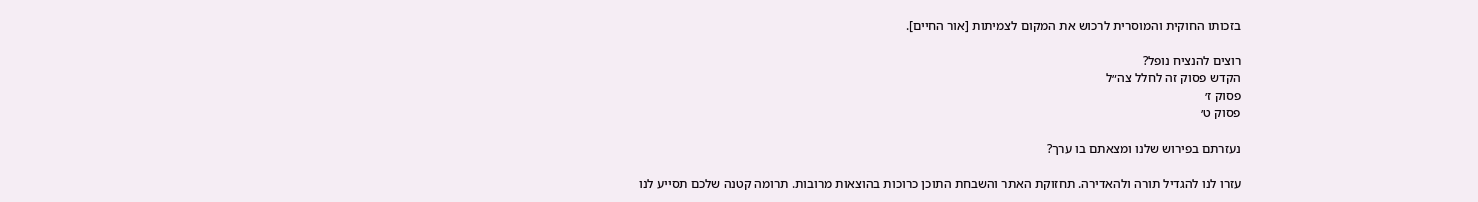בזכותו החוקית והמוסרית לרכוש את המקום לצמיתות [אור החיים].

רוצים להנציח נופל?
הקדש פסוק זה לחלל צה״ל
פסוק ז׳
פסוק ט׳

נעזרתם בפירוש שלנו ומצאתם בו ערך?

עזרו לנו להגדיל תורה ולהאדירה. תחזוקת האתר והשבחת התוכן כרוכות בהוצאות מרובות. תרומה קטנה שלכם תסייע לנו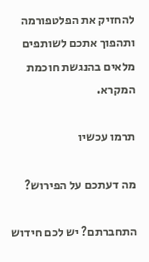להחזיק את הפלטפורמה ותהפוך אתכם לשותפים מלאים בהנגשת חוכמת המקרא.

תרמו עכשיו

מה דעתכם על הפירוש?

התחברתם? יש לכם חידוש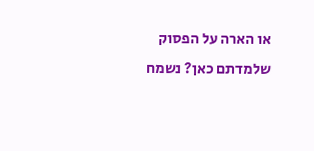או הארה על הפסוק שלמדתם כאן? נשמח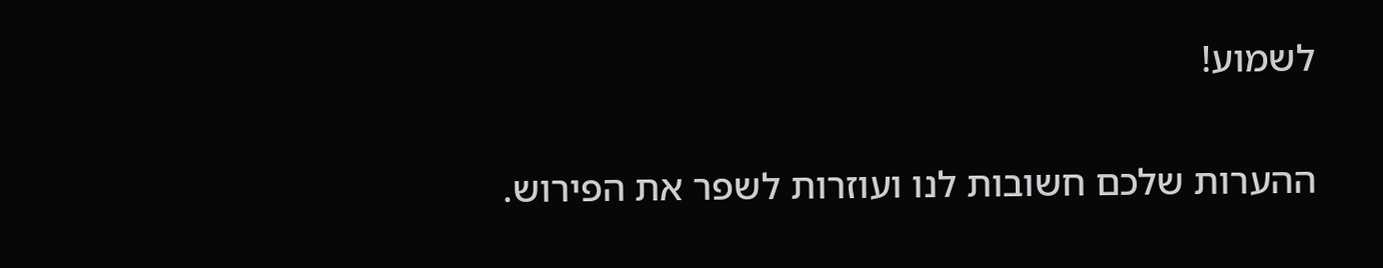לשמוע!

ההערות שלכם חשובות לנו ועוזרות לשפר את הפירוש.